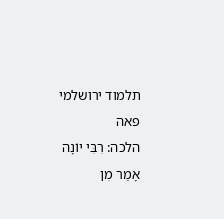תלמוד ירושלמי פאה
הלכה: רִבִּי יוֹנָה אָמַר מִן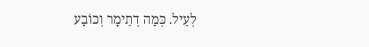לְעֵיל. כְּמַה דְתֵימָר וְכוֹבַע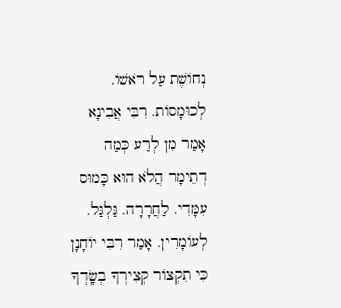נְחוֹשֶׁת עַל רֹאשׁוֹ. לְכוּמָסוֹת. רִבִּי אֲבִינָא אָמַר מִן לְרַע כְּמַה דְתֵימָר הֲלֹא הוּא כָּמוּס עִמָּדִי. לַחֲרָרָה. גַּלְגַּל. לְעוֹמָרִין. אָמַר רִבִּי יוֹחָנָן כִּי תִקְצוֹר קְצִירְךָ בְשָֽׂדְךָ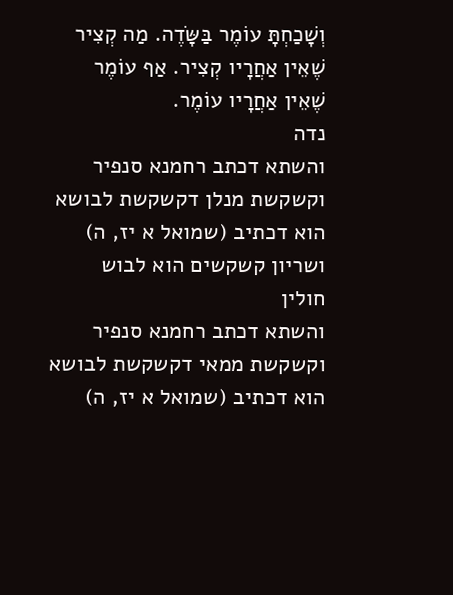וְשָׁכַחְתָּ עוֹמֶר בַּשָּׂדֶה. מַה קְצִיר שֶׁאֵין אַחֲרָיו קְצִיר. אַף עוֹמֶר שֶׁאֵין אַחֲרָיו עוֹמֶר.
נדה
והשתא דכתב רחמנא סנפיר וקשקשת מנלן דקשקשת לבושא הוא דכתיב (שמואל א יז, ה) ושריון קשקשים הוא לבוש
חולין
והשתא דכתב רחמנא סנפיר וקשקשת ממאי דקשקשת לבושא הוא דכתיב (שמואל א יז, ה)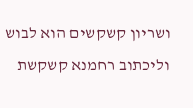ושריון קשקשים הוא לבוש וליכתוב רחמנא קשקשת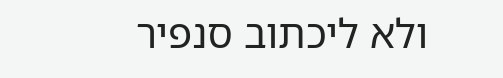ולא ליכתוב סנפיר